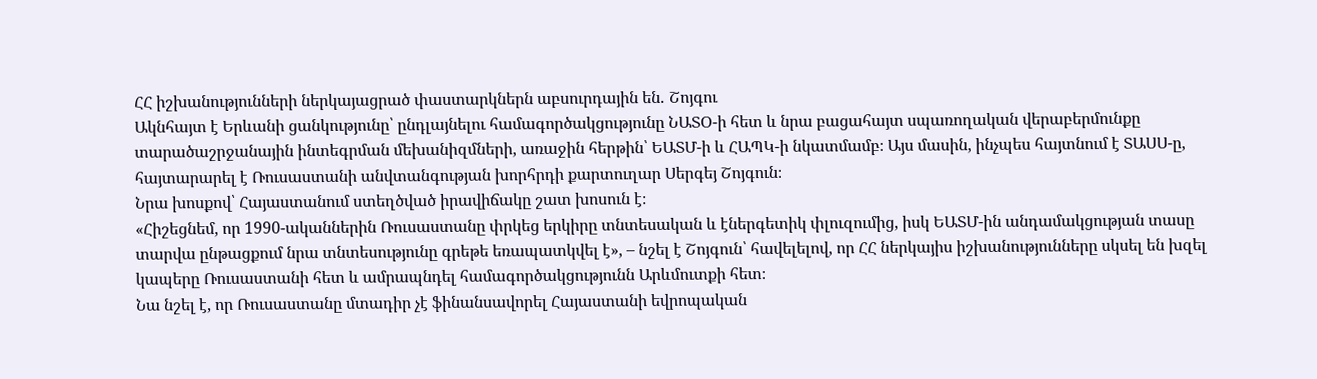ՀՀ իշխանությունների ներկայացրած փաստարկներն աբսուրդային են․ Շոյգու
Ակնհայտ է Երևանի ցանկությունը՝ ընդլայնելու համագործակցությունը ՆԱՏՕ-ի հետ և նրա բացահայտ սպառողական վերաբերմունքը տարածաշրջանային ինտեգրման մեխանիզմների, առաջին հերթին՝ ԵԱՏՄ-ի և ՀԱՊԿ-ի նկատմամբ։ Այս մասին, ինչպես հայտնում է ՏԱՍՍ-ը, հայտարարել է Ռուսաստանի անվտանգության խորհրդի քարտուղար Սերգեյ Շոյգուն։
Նրա խոսքով՝ Հայաստանում ստեղծված իրավիճակը շատ խոսուն է։
«Հիշեցնեմ, որ 1990-ականներին Ռուսաստանը փրկեց երկիրը տնտեսական և էներգետիկ փլուզումից, իսկ ԵԱՏՄ-ին անդամակցության տասը տարվա ընթացքում նրա տնտեսությունը գրեթե եռապատկվել է», – նշել է Շոյգուն՝ հավելելով, որ ՀՀ ներկայիս իշխանությունները սկսել են խզել կապերը Ռուսաստանի հետ և ամրապնդել համագործակցությունն Արևմուտքի հետ։
Նա նշել է, որ Ռուսաստանը մտադիր չէ ֆինանսավորել Հայաստանի եվրոպական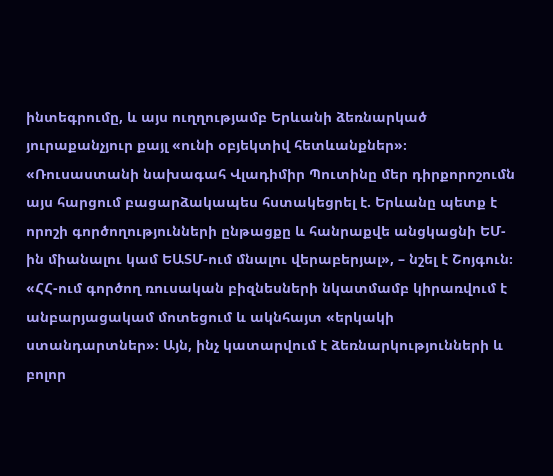ինտեգրումը, և այս ուղղությամբ Երևանի ձեռնարկած յուրաքանչյուր քայլ «ունի օբյեկտիվ հետևանքներ»։
«Ռուսաստանի նախագահ Վլադիմիր Պուտինը մեր դիրքորոշումն այս հարցում բացարձակապես հստակեցրել է. Երևանը պետք է որոշի գործողությունների ընթացքը և հանրաքվե անցկացնի ԵՄ-ին միանալու կամ ԵԱՏՄ-ում մնալու վերաբերյալ», – նշել է Շոյգուն։
«ՀՀ-ում գործող ռուսական բիզնեսների նկատմամբ կիրառվում է անբարյացակամ մոտեցում և ակնհայտ «երկակի ստանդարտներ»։ Այն, ինչ կատարվում է ձեռնարկությունների և բոլոր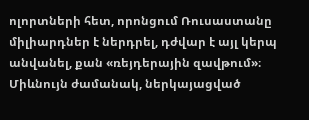ոլորտների հետ, որոնցում Ռուսաստանը միլիարդներ է ներդրել, դժվար է այլ կերպ անվանել, քան «ռեյդերային զավթում»։ Միևնույն ժամանակ, ներկայացված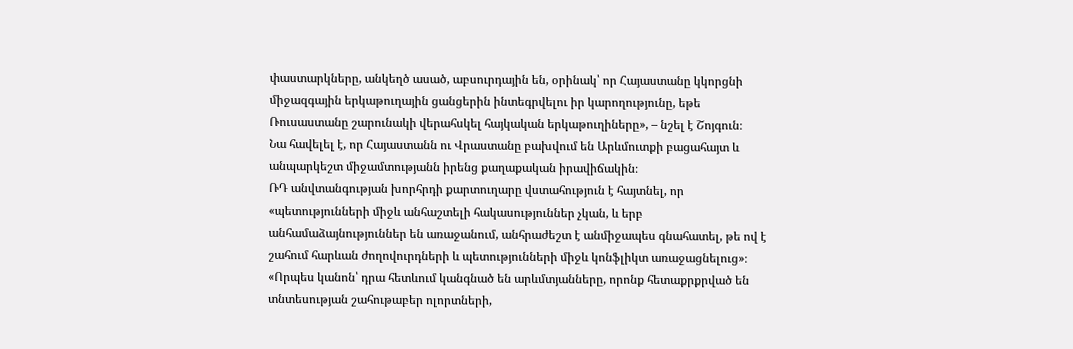փաստարկները, անկեղծ ասած, աբսուրդային են, օրինակ՝ որ Հայաստանը կկորցնի միջազգային երկաթուղային ցանցերին ինտեգրվելու իր կարողությունը, եթե Ռուսաստանը շարունակի վերահսկել հայկական երկաթուղիները», – նշել է Շոյգուն։
Նա հավելել է, որ Հայաստանն ու Վրաստանը բախվում են Արևմուտքի բացահայտ և անպարկեշտ միջամտությանն իրենց քաղաքական իրավիճակին։
ՌԴ անվտանգության խորհրդի քարտուղարը վստահություն է հայտնել, որ «պետությունների միջև անհաշտելի հակասություններ չկան, և երբ անհամաձայնություններ են առաջանում, անհրաժեշտ է անմիջապես գնահատել, թե ով է շահում հարևան ժողովուրդների և պետությունների միջև կոնֆլիկտ առաջացնելուց»։
«Որպես կանոն՝ դրա հետևում կանգնած են արևմտյանները, որոնք հետաքրքրված են տնտեսության շահութաբեր ոլորտների,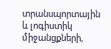տրանսպորտային և լոգիստիկ միջանցքների,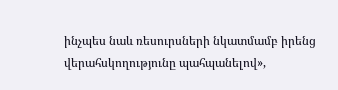ինչպես նաև ռեսուրսների նկատմամբ իրենց վերահսկողությունը պահպանելով»,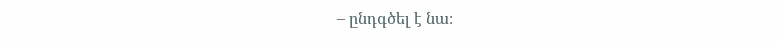– ընդգծել է նա։